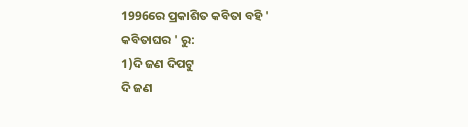1996ରେ ପ୍ରକାଶିତ କବିତା ବହି ' କବିତାଘର ' ରୁ:
1)ଦି ଜଣ ଦିପଟୁ
ଦି ଜଣ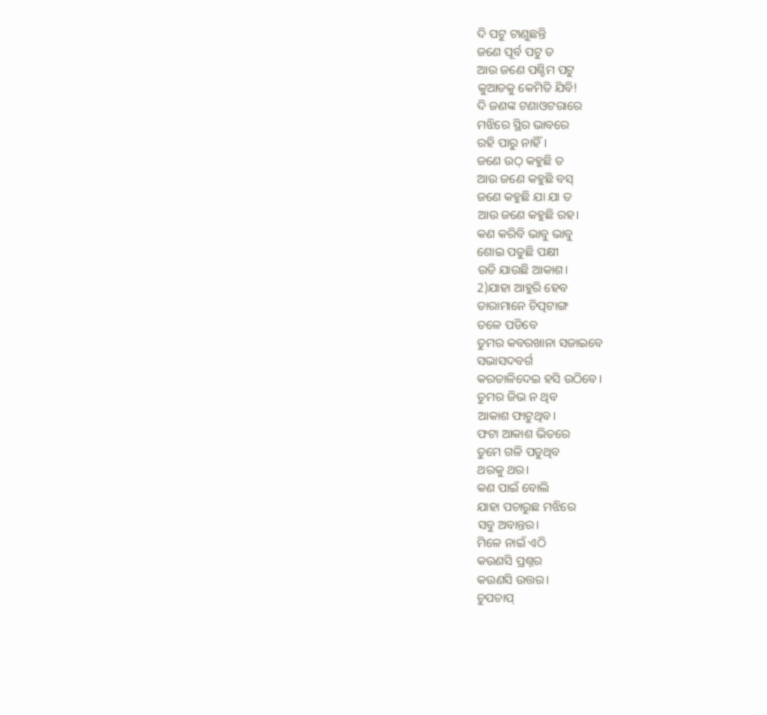ଦି ପଟୁ ଟାଣୁଛନ୍ତି
ଜଣେ ପୂର୍ବ ପଟୁ ତ
ଆଉ ଜଣେ ପଶ୍ଚିମ ପଟୁ
କୁଆଡକୁ କେମିତି ଯିବି!
ଦି ଜଣଙ୍କ ଟଣାଓଟରାରେ
ମଝିରେ ସ୍ଥିର ଭାବରେ
ରହି ପାରୁ ନାହିଁ।
ଜଣେ ଉଠ୍ କହୁଛି ତ
ଆଉ ଜଣେ କହୁଛି ବସ୍
ଜଣେ କହୁଛି ଯା ଯା ତ
ଆଉ ଜଣେ କହୁଛି ରହ।
କଣ କରିବି ଭାବୁ ଭାବୁ
ଶୋଇ ପଡୁଛି ପକ୍ଷୀ
ଉଡି ଯାଉଛି ଆକାଶ।
2)ଯାହା ଆହୁରି ହେବ
ତାରାମାନେ ଚିତ୍ପଟାଙ୍ଗ
ତଳେ ପଡିବେ
ତୁମର କବରଖାନା ସଜାଇବେ
ସଭାସଦବର୍ଗ
କରତାଳିଦେଇ ହସି ଉଠିବେ।
ତୁମର ଜିଭ ନ ଥିବ
ଆକାଶ ଫାଟୁଥିବ।
ଫଟା ଆକାଶ ଭିତରେ
ତୁମେ ଗଳି ପଡୁଥିବ
ଥରକୁ ଥର।
କଣ ପାଇଁ ବୋଲି
ଯାହା ପଚାରୁଛ ମଝିରେ
ସବୁ ଅବାନ୍ତର।
ମିଳେ ନାଇଁ ଏଠି
କଉଣସି ପ୍ରଶ୍ନର
କଉଣସି ଉତ୍ତର।
ଚୁପଚାପ୍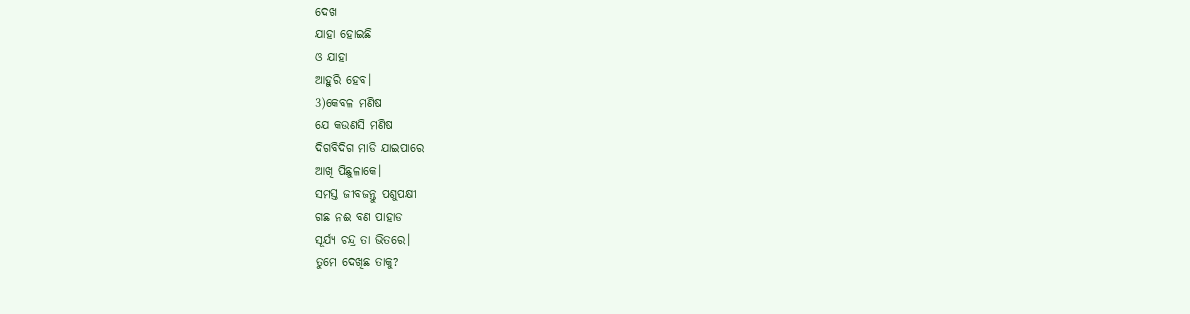ଦେଖ
ଯାହା ହୋଇଛି
ଓ ଯାହା
ଆହୁରି ହେବ।
3)କେବଳ ମଣିଷ
ଯେ କଉଣସି ମଣିଷ
ଦିଗବିଦିଗ ମାଡି ଯାଇପାରେ
ଆଖି ପିଛୁଳାକେ।
ସମସ୍ତ ଜୀବଜନ୍ତୁ ପଶୁପକ୍ଷୀ
ଗଛ ନଈ ବଣ ପାହାଡ
ସୂର୍ଯ୍ୟ ଚନ୍ଦ୍ର ତା ଭିତରେ।
ତୁମେ ଦେଖିଛ ତାକୁ?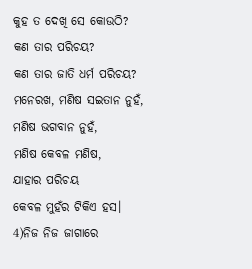କୁହ ତ ଦେଖି ସେ କୋଉଠି?
କଣ ତାର ପରିଚୟ?
କଣ ତାର ଜାତି ଧର୍ମ ପରିଚୟ?
ମନେରଖ, ମଣିଷ ସଇତାନ ନୁହଁ,
ମଣିଷ ଭଗବାନ ନୁହଁ,
ମଣିଷ କେବଳ ମଣିଷ,
ଯାହାର ପରିଚୟ
କେବଳ ମୁହଁର ଟିକିଏ ହସ।
4)ନିଜ ନିଜ ଜାଗାରେ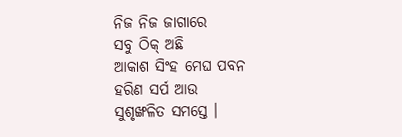ନିଜ ନିଜ ଜାଗାରେ
ସବୁ ଠିକ୍ ଅଛି
ଆକାଶ ସିଂହ ମେଘ ପବନ
ହରିଣ ସର୍ପ ଆଉ
ସୁଶୃଙ୍ଖଳିତ ସମସ୍ତେ ।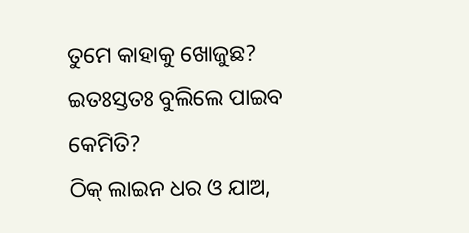ତୁମେ କାହାକୁ ଖୋଜୁଛ?
ଇତଃସ୍ତତଃ ବୁଲିଲେ ପାଇବ କେମିତି?
ଠିକ୍ ଲାଇନ ଧର ଓ ଯାଅ,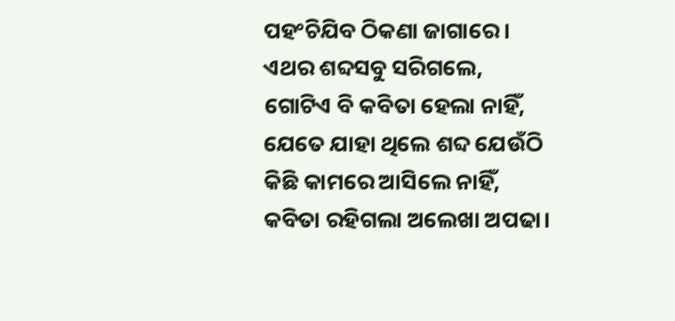ପହଂଚିଯିବ ଠିକଣା ଜାଗାରେ ।
ଏଥର ଶବ୍ଦସବୁ ସରିଗଲେ,
ଗୋଟିଏ ବି କବିତା ହେଲା ନାହିଁ,
ଯେତେ ଯାହା ଥିଲେ ଶବ୍ଦ ଯେଉଁଠି
କିଛି କାମରେ ଆସିଲେ ନାହିଁ,
କବିତା ରହିଗଲା ଅଲେଖା ଅପଢା।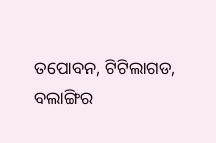ତପୋବନ, ଟିଟିଲାଗଡ, ବଲାଙ୍ଗିର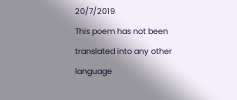20/7/2019
This poem has not been translated into any other language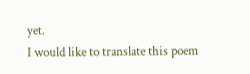yet.
I would like to translate this poem